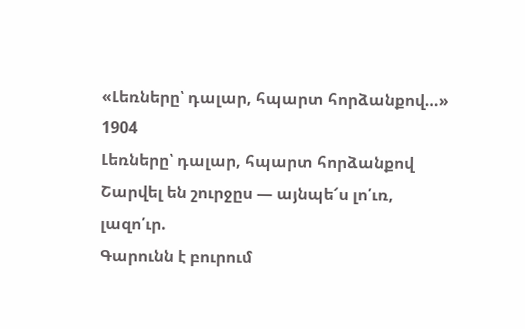«Լեռները՝ դալար, հպարտ հորձանքով…»
1904
Լեռները՝ դալար, հպարտ հորձանքով
Շարվել են շուրջըս — այնպե՜ս լո՛ւռ, լազո՛ւր.
Գարունն է բուրում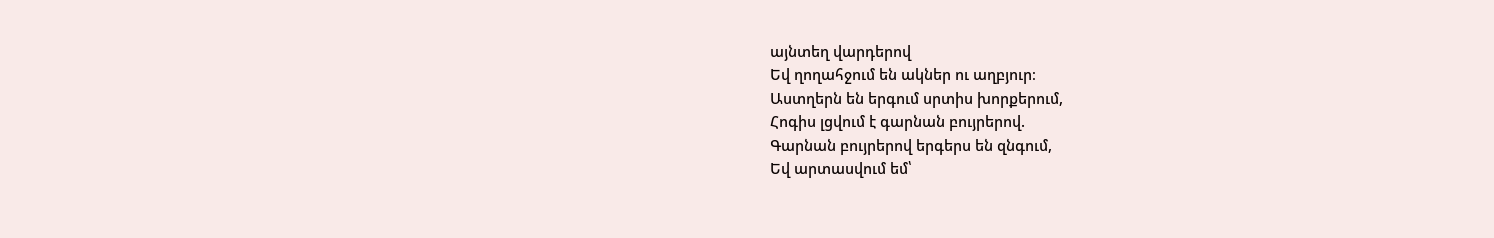այնտեղ վարդերով
Եվ ղողահջում են ակներ ու աղբյուր։
Աստղերն են երգում սրտիս խորքերում,
Հոգիս լցվում է գարնան բույրերով.
Գարնան բույրերով երգերս են զնգում,
Եվ արտասվում եմ՝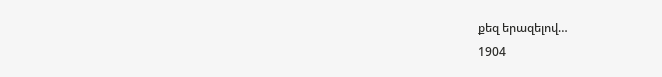քեզ երազելով…
1904